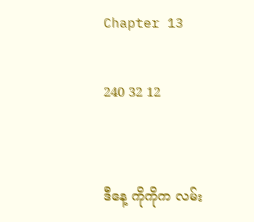Chapter 13

240 32 12


ဒီနေ့ ကိုကိုက လမ်း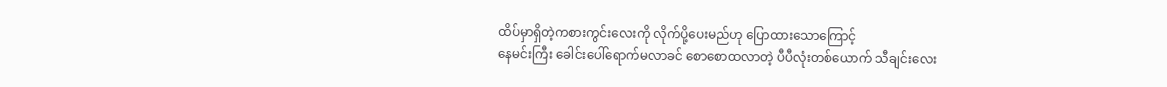ထိပ်မှာရှိတဲ့ကစားကွင်းလေးကို လိုက်ပို့ပေးမည်ဟု ပြောထားသောကြောင့်
နေမင်းကြီး ခေါင်းပေါ်ရောက်မလာခင် စောစောထလာတဲ့ ပီပီလုံးတစ်ယောက် သီချင်းလေး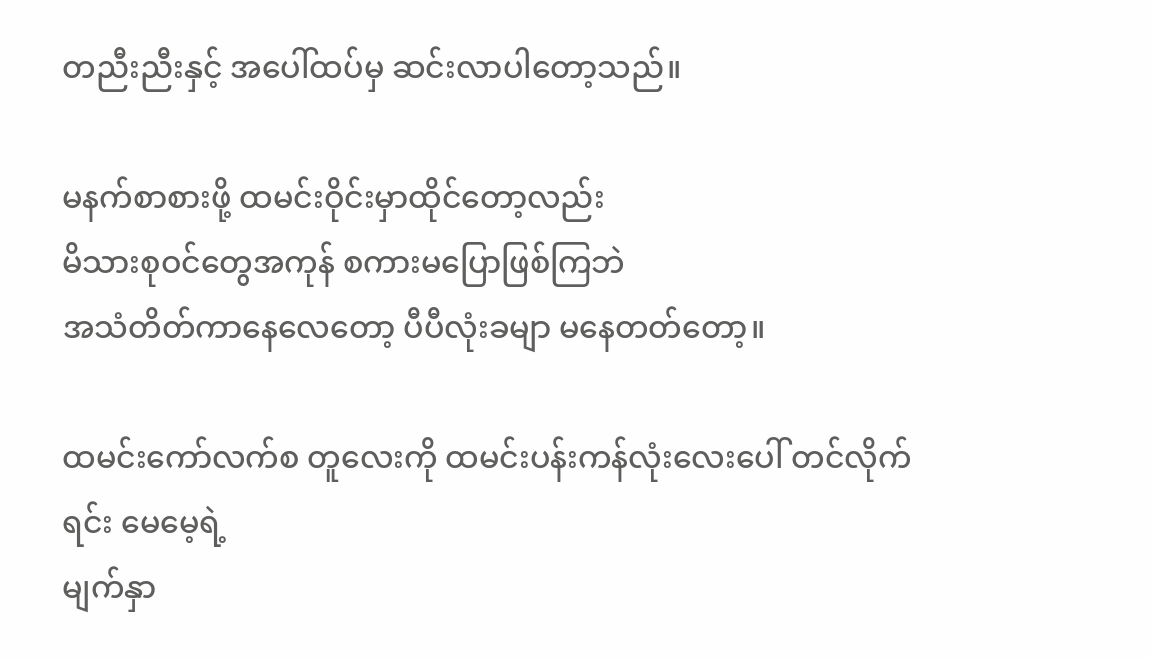တညီးညီးနှင့် အပေါ်ထပ်မှ ဆင်းလာပါတော့သည်။

မနက်စာစားဖို့ ထမင်းဝိုင်းမှာထိုင်တော့လည်း
မိသားစုဝင်တွေအကုန် စကားမပြောဖြစ်ကြဘဲ
အသံတိတ်ကာနေလေတော့ ပီပီလုံးခမျာ မနေတတ်တော့။

ထမင်းကော်လက်စ တူလေးကို ထမင်းပန်းကန်လုံးလေးပေါ် တင်လိုက်ရင်း မေမေ့ရဲ့
မျက်နှာ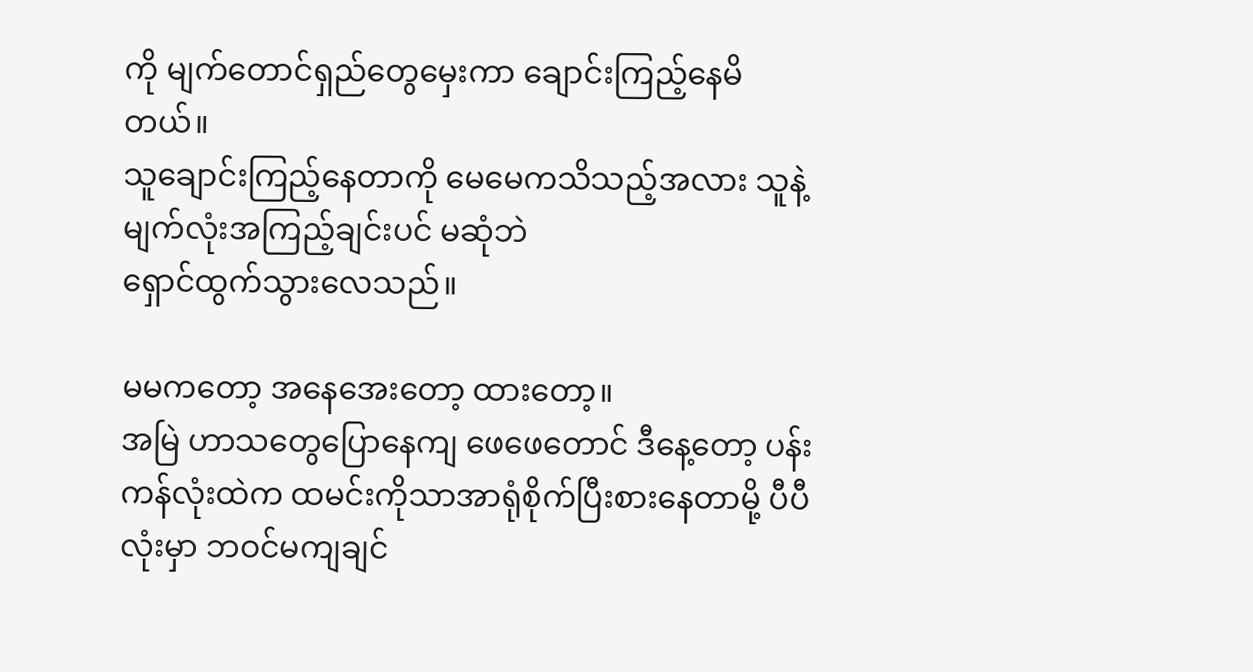ကို မျက်တောင်ရှည်တွေမှေးကာ ချောင်းကြည့်နေမိတယ်။
သူချောင်းကြည့်နေတာကို မေမေကသိသည့်အလား သူနဲ့ မျက်လုံးအကြည့်ချင်းပင် မဆုံဘဲ
ရှောင်ထွက်သွားလေသည်။

မမကတော့ အနေအေးတော့ ထားတော့။
အမြဲ ဟာသတွေပြောနေကျ ဖေဖေတောင် ဒီနေ့တော့ ပန်းကန်လုံးထဲက ထမင်းကိုသာအာရုံစိုက်ပြီးစားနေတာမို့ ပီပီလုံးမှာ ဘဝင်မကျချင်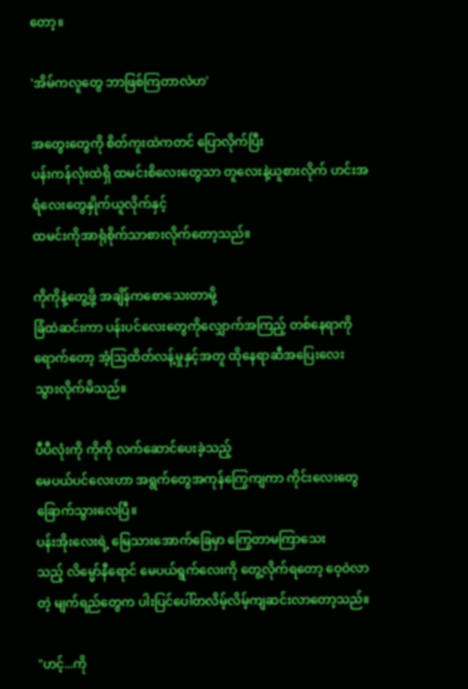တော့။

'အိမ်ကလူတွေ ဘာဖြစ်ကြတာလဲဟ'

အတွေးတွေကို စိတ်ကူးထဲကတင် ပြောလိုက်ပြီး
ပန်းကန်လုံးထဲရှိ ထမင်းစိလေးတွေသာ တူလေးနဲ့ယူစားလိုက် ဟင်းအရံလေးတွေနှိုက်ယူလိုက်နှင့်
ထမင်းကိုအာရုံစိုက်သာစားလိုက်တော့သည်။

ကိုကိုနဲ့တွေ့ဖို့ အချိန်ကစောသေးတာမို့
ခြံထဲဆင်းကာ ပန်းပင်လေးတွေကိုလျှောက်အကြည့် တစ်နေရာကိုရောက်တော့ အံ့ဩထိတ်လန့်မှုနှင့်အတူ ထိုနေရာဆီအပြေးလေး
သွားလိုက်မိသည်။

ပီပီလုံးကို ကိုကို လက်ဆောင်ပေးခဲ့သည့်
မေပယ်ပင်လေးဟာ အရွက်တွေအကုန်ကြွေကျကာ ကိုင်းလေးတွေခြောက်သွားလေပြီ။
ပန်းအိုးလေးရဲ့ မြေသားအောက်ခြေမှာ ကြွေတာမကြာသေးသည့် ‌လိမ္မော်နီရောင် မေပယ်ရွက်လေးကို တွေ့လိုက်ရတော့ ဝေ့ဝဲလာတဲ့ မျက်ရည်တွေက ပါးပြင်ပေါ်တလိမ့်လိမ့်ကျဆင်းလာတော့သည်။

"ဟင့်...ကို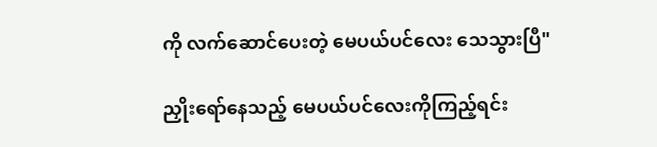ကို လက်ဆောင်ပေးတဲ့ မေပယ်ပင်လေး သေသွားပြီ"

ညှိုးရော်နေသည့် မေပယ်ပင်လေးကိုကြည့်ရင်း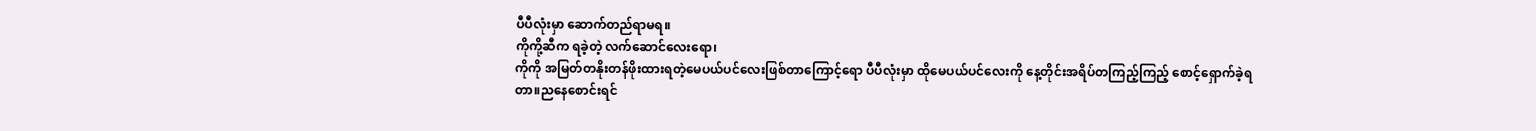ပီပီလုံးမှာ ဆောက်တည်ရာမရ။
ကိုကို့ဆီက ရခဲ့တဲ့ လက်ဆောင်လေးရော၊
ကိုကို အမြတ်တနိုးတန်ဖိုးထားရတဲ့မေပယ်ပင်လေးဖြစ်တာကြောင့်ရော ပီပီလုံးမှာ ထို‌မေပယ်ပင်လေးကို နေ့တိုင်းအရိပ်တကြည့်ကြည့် စောင့်ရှောက်ခဲ့ရတာ။ညနေစောင်းရင်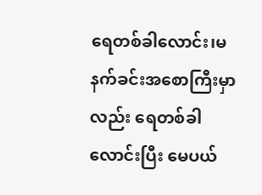ရေတစ်ခါလောင်း၊မနက်ခင်းအစောကြီးမှာလည်း ရေတစ်ခါလောင်းပြီး မေပယ်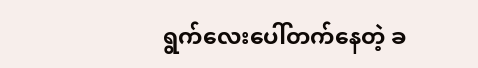ရွက်လေးပေါ်တက်နေတဲ့ ခ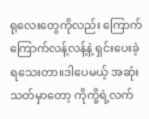ရုလေးတွေကိုလည်း ကြောက်ကြောက်လန့်လန့်နဲ့ ရှင်းပေးခဲ့ရသေးတာ။ဒါပေမယ့် အဆုံးသတ်မှာတော့ ကိုကို့ရဲ့လက်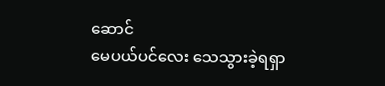ဆောင်
မေပယ်ပင်လေး သေသွားခဲ့ရရှာ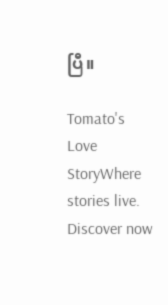ပြီ။

Tomato's Love StoryWhere stories live. Discover now